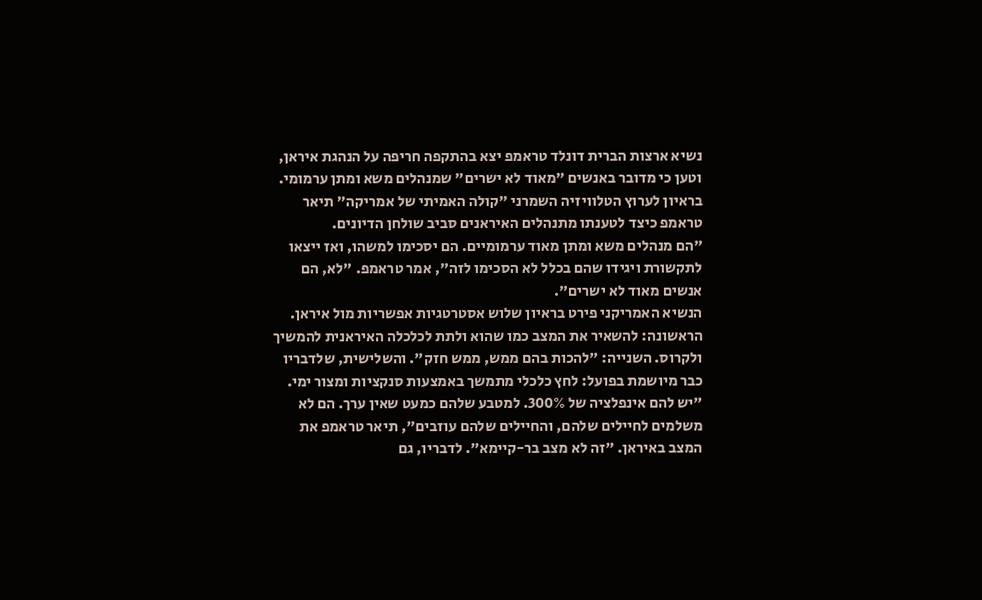נשיא ארצות הברית דונלד טראמפ יצא בהתקפה חריפה על הנהגת איראן, וטען כי מדובר באנשים "מאוד לא ישרים" שמנהלים משא ומתן ערמומי. בראיון לערוץ הטלוויזיה השמרני "קולה האמיתי של אמריקה" תיאר טראמפ כיצד לטענתו מתנהלים האיראנים סביב שולחן הדיונים.
"הם מנהלים משא ומתן מאוד ערמומיים. הם יסכימו למשהו, ואז ייצאו לתקשורת ויגידו שהם בכלל לא הסכימו לזה", אמר טראמפ. "לא, הם אנשים מאוד לא ישרים".
הנשיא האמריקני פירט בראיון שלוש אסטרטגיות אפשריות מול איראן. הראשונה: להשאיר את המצב כמו שהוא ולתת לכלכלה האיראנית להמשיך ולקרוס. השנייה: "להכות בהם ממש, ממש חזק". והשלישית, שלדבריו כבר מיושמת בפועל: לחץ כלכלי מתמשך באמצעות סנקציות ומצור ימי.
"יש להם אינפלציה של 300%. למטבע שלהם כמעט שאין ערך. הם לא משלמים לחיילים שלהם, והחיילים שלהם עוזבים", תיאר טראמפ את המצב באיראן. "זה לא מצב בר-קיימא". לדבריו, גם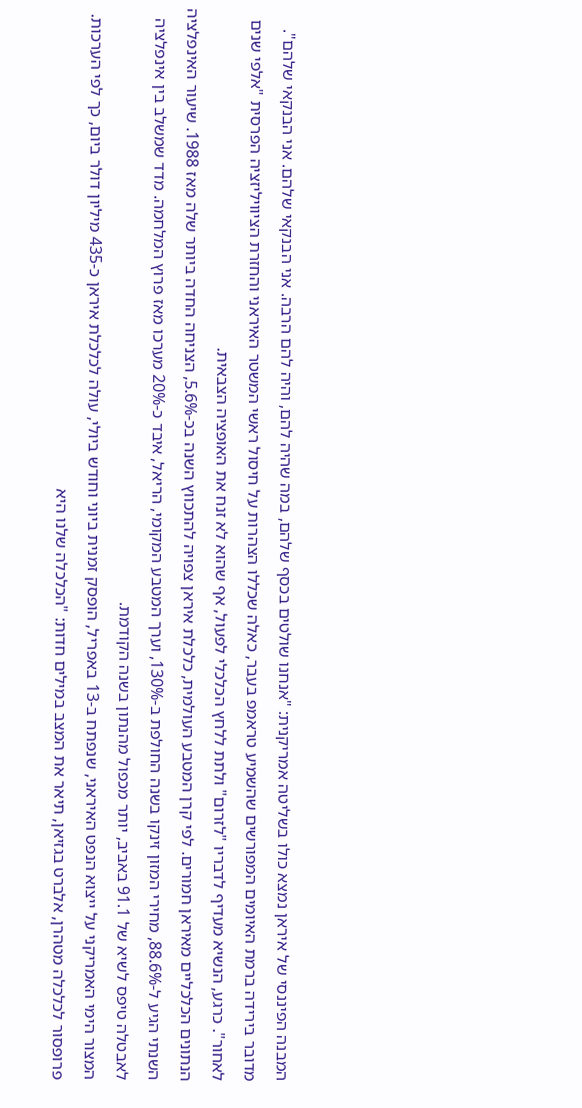המבנה הפיננסי של איראן נמצא כולו בשליטה אמריקנית: "אנחנו שולטים בכסף שלהם, במה שהיה להם, והיה להם הרבה. אני הבנקאי שלהם. אני הבנקאי שלהם".
מדובר בירידה ברמת האיומים המפורשים שהשמיע טראמפ בעבר, כאלה שכללו הצהרות על חיסול ראשי המשטר האיראני והחזרת הציוויליזציה הפרסית "אלפי שנים לאחור". כרגע, הנשיא מעדיף לדבריו "לזרום" ולתת ללחץ הכלכלי לפעול, אף שהוא לא זנח את האופציה הצבאית.
הנתונים הכלכליים מאיראן חמורים. לפי קרן המטבע העולמית, כלכלת איראן צפויה להתכווץ השנה בכ-5.6%, הצניחה החדה ביותר שלה מאז 1988. שיעור האינפלציה השנתי הגיע ל-88.6%, מחירי המזון זינקו בשנה החולפת ב-130%, וערך המטבע המקומי, הריאל, איבד כ-20% מערכו מאז פרוץ המלחמה. מדד שמשלב בין אינפלציה לאבטלה טיפס לשיא של 91.1 באביב, יותר מכפול מהנתון בשנה הקודמת.
המצור הימי האמריקני על ייצוא הנפט האיראני, שנפתח ב-13 באפריל, הופסק זמנית ביוני וחודש ביולי, עולה לכלכלת איראן כ-435 מיליון דולר ביום, כך לפי הערכות. פרופסור לכלכלה מטהרן, אלברט בגזיאן, תיאר את המצב במילים חדות: "הכלכלה שלנו היא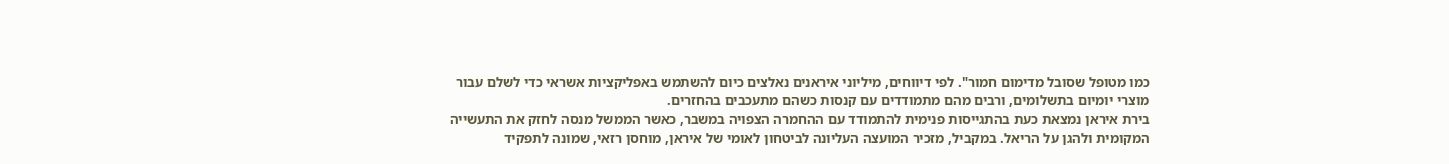כמו מטופל שסובל מדימום חמור". לפי דיווחים, מיליוני איראנים נאלצים כיום להשתמש באפליקציות אשראי כדי לשלם עבור מוצרי יומיום בתשלומים, ורבים מהם מתמודדים עם קנסות כשהם מתעכבים בהחזרים.
בירת איראן נמצאת כעת בהתגייסות פנימית להתמודד עם ההחמרה הצפויה במשבר, כאשר הממשל מנסה לחזק את התעשייה המקומית ולהגן על הריאל. במקביל, מזכיר המועצה העליונה לביטחון לאומי של איראן, מוחסן רזאי, שמונה לתפקיד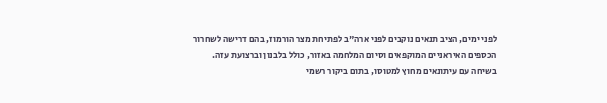לפני ימים, הציב תנאים נוקבים לפני ארה"ב לפתיחת מצר הורמוז, בהם דרישה לשחרור הכספים האיראניים המוקפאים וסיום המלחמה באזור, כולל בלבנון וברצועת עזה.
בשיחה עם עיתונאים מחוץ למטוסו, בתום ביקור רשמי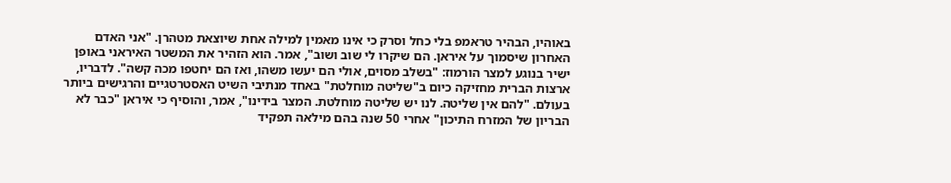באוהיו, הבהיר טראמפ בלי כחל וסרק כי אינו מאמין למילה אחת שיוצאת מטהרן. "אני האדם האחרון שיסמוך על איראן. הם שיקרו לי שוב ושוב", אמר. הוא הזהיר את המשטר האיראני באופן ישיר בנוגע למצר הורמוז: "בשלב מסוים, אולי הם יעשו משהו, ואז הם יחטפו מכה קשה". לדבריו, ארצות הברית מחזיקה כיום ב"שליטה מוחלטת" באחד מנתיבי השיט האסטרטגיים והרגישים ביותר בעולם. "להם אין שליטה. לנו יש שליטה מוחלטת. המצר בידינו", אמר, והוסיף כי איראן "כבר לא הבריון של המזרח התיכון" אחרי 50 שנה בהם מילאה תפקיד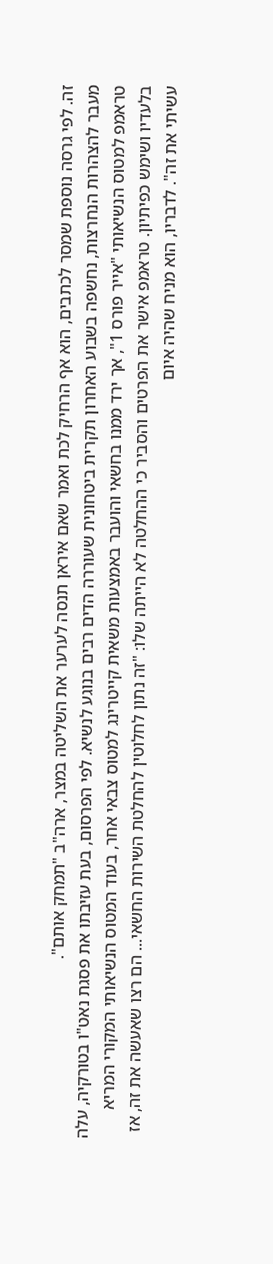זה. לפי גרסה נוספת שמסר לכתבים, הוא אף הרחיק לכת ואמר שאם איראן תנסה לערער את השליטה במצר, ארה"ב "תמחק אותם".
מעבר להצהרות הנחרצות, נחשפה בשבוע האחרון תקרית ביטחונית שעוררה הדים רבים בנוגע לנשיא. לפי הפרסום, בעת עזיבתו את פסגת נאט"ו בטורקיה, עלה טראמפ למטוס הנשיאותי "אייר פורס 1", אך ירד ממנו בחשאי והועבר באמצעות משאית קייטרינג למטוס צבאי אחר, בעוד המטוס הנשיאותי המקורי המריא בלעדיו ושימש כפיתיון. טראמפ אישר את הפרטים והסביר כי ההחלטה לא הייתה שלו: "זה נתון לחלוטין להחלטת השירות החשאי... הם רצו שאעשה את זה, אז עשיתי את זה". לדבריו, הוא מניח שהיה איום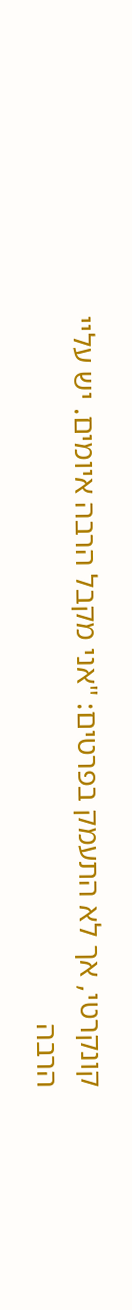קונקרטי, אך לא התעמק בפרטים: "אני מקבל הרבה איומים. יש עליי הרבה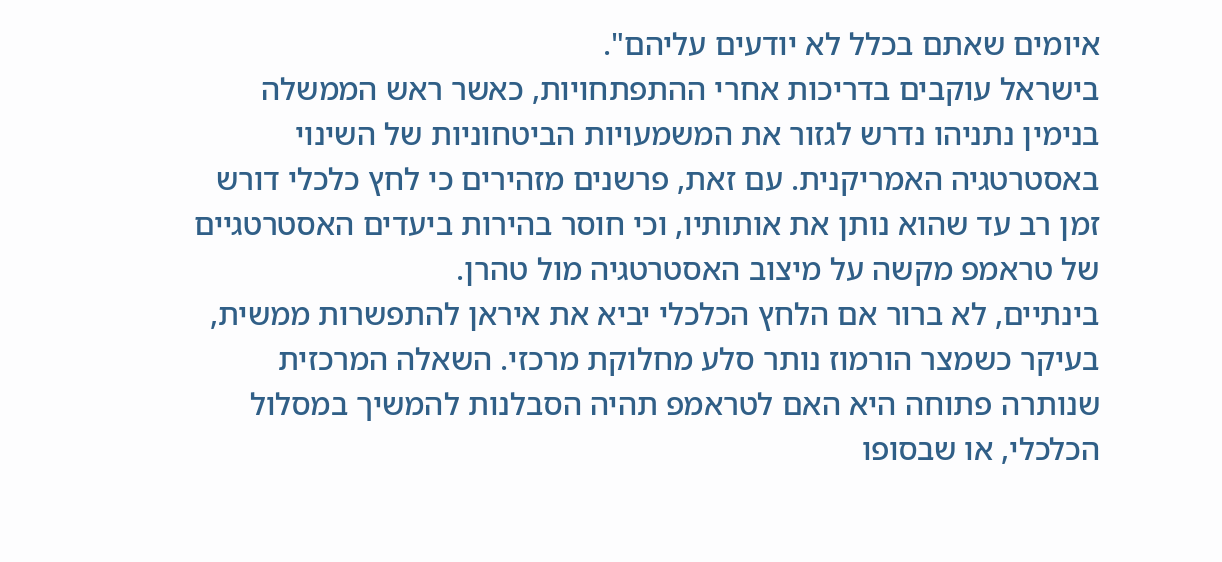איומים שאתם בכלל לא יודעים עליהם".
בישראל עוקבים בדריכות אחרי ההתפתחויות, כאשר ראש הממשלה בנימין נתניהו נדרש לגזור את המשמעויות הביטחוניות של השינוי באסטרטגיה האמריקנית. עם זאת, פרשנים מזהירים כי לחץ כלכלי דורש זמן רב עד שהוא נותן את אותותיו, וכי חוסר בהירות ביעדים האסטרטגיים של טראמפ מקשה על מיצוב האסטרטגיה מול טהרן.
בינתיים, לא ברור אם הלחץ הכלכלי יביא את איראן להתפשרות ממשית, בעיקר כשמצר הורמוז נותר סלע מחלוקת מרכזי. השאלה המרכזית שנותרה פתוחה היא האם לטראמפ תהיה הסבלנות להמשיך במסלול הכלכלי, או שבסופו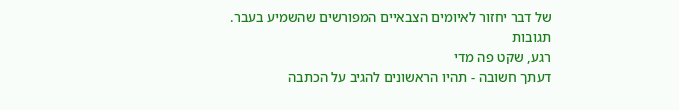של דבר יחזור לאיומים הצבאיים המפורשים שהשמיע בעבר.
תגובות
רגע, שקט פה מדי
דעתך חשובה - תהיו הראשונים להגיב על הכתבה